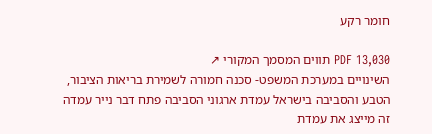חומר רקע

PDF 13,030 תווים המסמך המקורי ↗
השינויים במערכת המשפט- סכנה חמורה לשמירת בריאות הציבור, הטבע והסביבה בישראל עמדת ארגוני הסביבה פתח דבר נייר עמדה זה מייצג את עמדת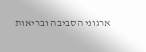ארגוני הסביבה ובריאות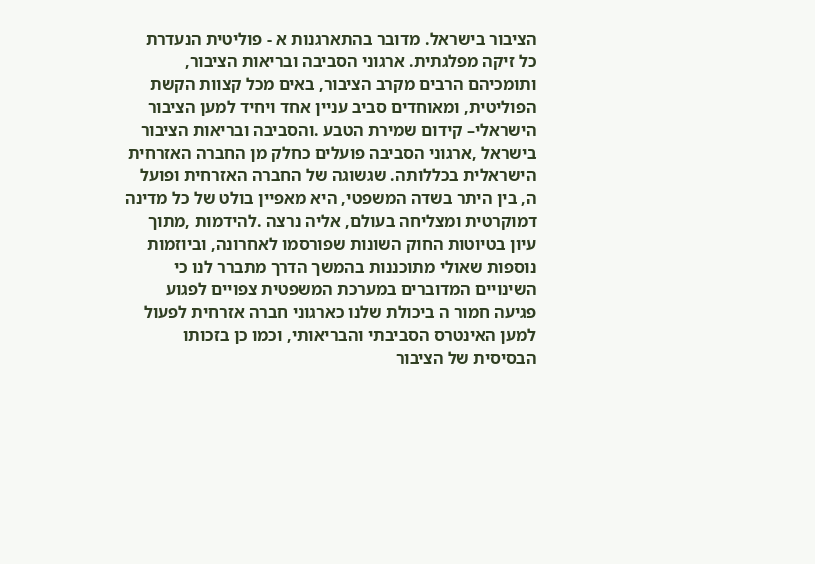הציבור בישראל. מדובר בהתארגנות א - פוליטית הנעדרת כל זיקה מפלגתית. ארגוני הסביבה ובריאות הציבור, ותומכיהם הרבים מקרב הציבור, באים מכל קצוות הקשת הפוליטית, ומאוחדים סביב עניין אחד ויחיד למען הציבור הישראלי– קידום שמירת הטבע .והסביבה ובריאות הציבור בישראל ,ארגוני הסביבה פועלים כחלק מן החברה האזרחית הישראלית בכללותה. שגשוגה של החברה האזרחית ופועל ה, בין היתר בשדה המשפטי, היא מאפיין בולט של כל מדינה דמוקרטית ומצליחה בעולם, אליה נרצה .להידמות ,מתוך עיון בטיוטות החוק השונות שפורסמו לאחרונה, וביוזמות נוספות שאולי מתוכננות בהמשך הדרך מתברר לנו כי השינויים המדוברים במערכת המשפטית צפויים לפגוע פגיעה חמור ה ביכולת שלנו כארגוני חברה אזרחית לפעול למען האינטרס הסביבתי והבריאותי, וכמו כן בזכותו הבסיסית של הציבור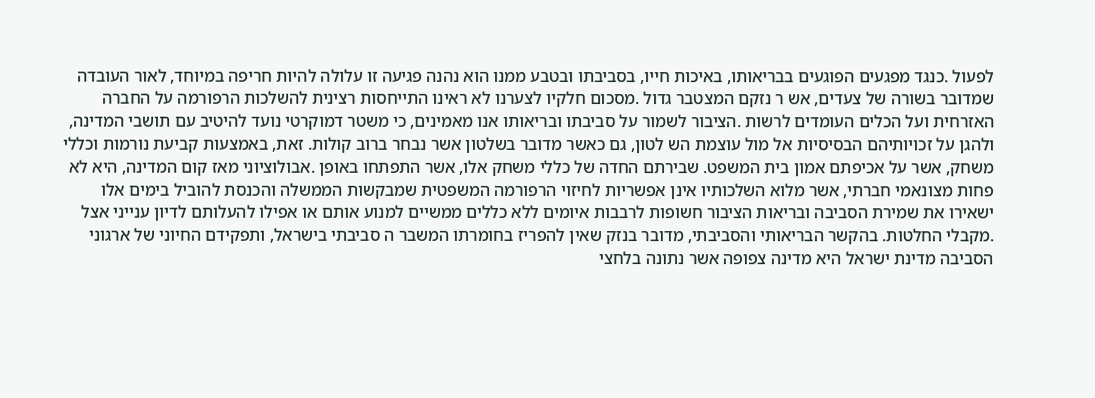לפעול .כנגד מפגעים הפוגעים בבריאותו, באיכות חייו, בסביבתו ובטבע ממנו הוא נהנה פגיעה זו עלולה להיות חריפה במיוחד, לאור העובדה שמדובר בשורה של צעדים, אש ר נזקם המצטבר גדול .מסכום חלקיו לצערנו לא ראינו התייחסות רצינית להשלכות הרפורמה על החברה האזרחית ועל הכלים העומדים לרשות .הציבור לשמור על סביבתו ובריאותו אנו מאמינים, כי משטר דמוקרטי נועד להיטיב עם תושבי המדינה, ולהגן על זכויותיהם הבסיסיות אל מול עוצמת הש לטון, גם כאשר מדובר בשלטון אשר נבחר ברוב קולות. זאת, באמצעות קביעת נורמות וכללי משחק, אשר על אכיפתם אמון בית המשפט. שבירתם החדה של כללי משחק אלו, אשר התפתחו באופן .אבולוציוני מאז קום המדינה, היא לא פחות מצונאמי חברתי, אשר מלוא השלכותיו אינן אפשריות לחיזוי הרפורמה המשפטית שמבקשות הממשלה והכנסת להוביל בימים אלו ישאירו את שמירת הסביבה ובריאות הציבור חשופות לרבבות איומים ללא כללים ממשיים למנוע אותם או אפילו להעלותם לדיון ענייני אצל .מקבלי החלטות. בהקשר הבריאותי והסביבתי, מדובר בנזק שאין להפריז בחומרתו המשבר ה סביבתי בישראל, ותפקידם החיוני של ארגוני הסביבה מדינת ישראל היא מדינה צפופה אשר נתונה בלחצי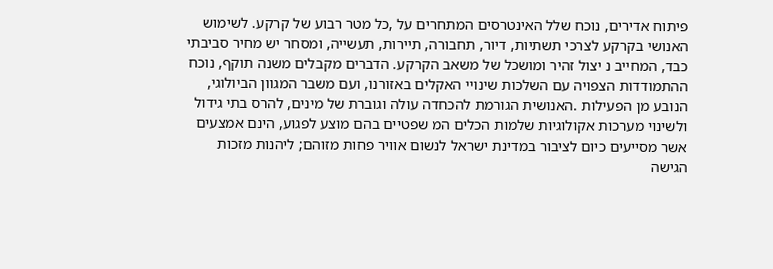פיתוח אדירים, נוכח שלל האינטרסים המתחרים על ,כל מטר רבוע של קרקע. לשימוש האנושי בקרקע לצרכי תשתיות, דיור, תחבורה, תיירות, תעשייה, ומסחר יש מחיר סביבתי כבד, המחייב נ יצול זהיר ומושכל של משאב הקרקע. הדברים מקבלים משנה תוקף, נוכח ההתמודדות הצפויה עם השלכות שינויי האקלים באזורנו, ועם משבר המגוון הביולוגי, הנובע מן הפעילות .האנושית הגורמת להכחדה עולה וגוברת של מינים, להרס בתי גידול ולשינוי מערכות אקולוגיות שלמות הכלים המ שפטיים בהם מוצע לפגוע, הינם אמצעים אשר מסייעים כיום לציבור במדינת ישראל לנשום אוויר פחות מזוהם; ליהנות מזכות הגישה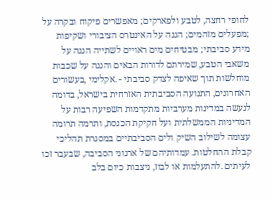לחופי רחצה, לטבע ולפארקים; מאפשרים פיקוח ובקרה על ;מפעלים מזהמים; הגנה על האינטרס הציבורי ושקיפות מידע סביבתי; מבטיחים מים ראויים לשתייה הגנה על משאבי הטבע, שמירתם לדורות הבאים והגנה על שכבות מוחלשות תוך שאיפה לצדק סביבתי - .אקלימי ,בעשורים האחרונים, התנועה הסביבתית האזרחית בישראל, בדומה לנעשה במדינות מערביות מתקדמות השפיעה רבות על המדיניות הממשלתית ועל חקיקת הכנסת, ותרמה תרומה עצומה לשילוב השיק ולים הסביבתיים במסגרת תהליכי קבלת ההחלטות. עמדותיהם של ארגוני הסביבה, שבעבר זכו לעיתים .להתעלמות או לבוז, ניצבות כיום בלב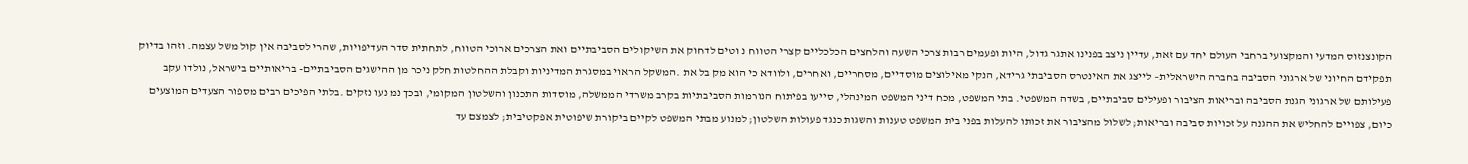הקונצנזוס המדעי והמקצועי ברחבי העולם יחד עם זאת, עדיין ניצב בפנינו אתגר גדול, היות ופעמים רבות צרכי השעה והלחצים הכלכליים קצרי הטווח נ וטים לדחוק את השיקולים הסביבתיים ואת הצרכים ארוכי הטווח, לתחתית סדר העדיפויות, שהרי לסביבה אין קול משל עצמה. וזהו בדיוק תפקידם החיוני של ארגוני הסביבה בחברה הישראלית– לייצג את האינטרס הסביבתי גרידא, הנקי מאילוצים מוסדיים, מסחריים, ואחרים, ולוודא כי הוא מק בל את .המשקל הראוי במסגרת המדיניות וקבלת ההחלטות חלק ניכר מן ההישגים הסביבתיים- בריאותיים בישראל, נולדו עקב פעילותם של ארגוני הגנת הסביבה ובריאות הציבור ופעילים סביבתיים, בשדה המשפטי. בתי המשפט, מכח דיני המשפט המינהלי, סייעו בפיתוח הנורמות הסביבתיות בקרב משרדי הממשלה, מוסדות התכנון והשלטון המקומי, ובכך נמ נעו נזקים .בלתי הפיכים רבים מספור הצעדים המוצעים כיום, צפויים להחליש את ההגנה על זכויות סביבה ובריאות; לשלול מהציבור את זכותו להעלות בפני בית המשפט טענות והשגות כנגד פעולות השלטון; למנוע מבתי המשפט לקיים ביקורת שיפוטית אפקטיבית; לצמצם עד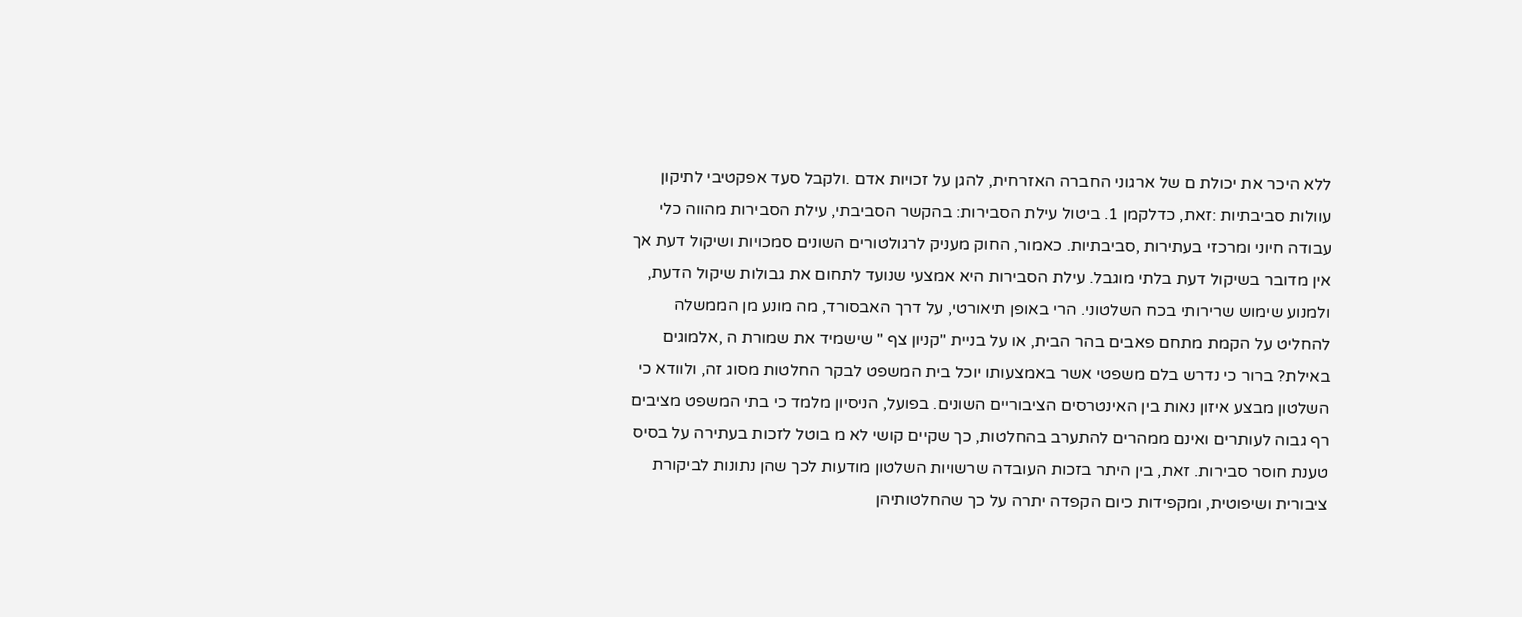ללא היכר את יכולת ם של ארגוני החברה האזרחית, להגן על זכויות אדם .ולקבל סעד אפקטיבי לתיקון עוולות סביבתיות :זאת, כדלקמן 1. ביטול עילת הסבירות: בהקשר הסביבתי, עילת הסבירות מהווה כלי עבודה חיוני ומרכזי בעתירות ,סביבתיות. כאמור, החוק מעניק לרגולטורים השונים סמכויות ושיקול דעת אך אין מדובר בשיקול דעת בלתי מוגבל. עילת הסבירות היא אמצעי שנועד לתחום את גבולות שיקול הדעת, ולמנוע שימוש שרירותי בכח השלטוני. הרי באופן תיאורטי, על דרך האבסורד, מה מונע מן הממשלה להחליט על הקמת מתחם פאבים בהר הבית, או על בניית "קניון צף " שישמיד את שמורת ה ,אלמוגים באילת? ברור כי נדרש בלם משפטי אשר באמצעותו יוכל בית המשפט לבקר החלטות מסוג זה, ולוודא כי השלטון מבצע איזון נאות בין האינטרסים הציבוריים השונים. בפועל, הניסיון מלמד כי בתי המשפט מציבים רף גבוה לעותרים ואינם ממהרים להתערב בהחלטות, כך שקיים קושי לא מ בוטל לזכות בעתירה על בסיס טענת חוסר סבירות. זאת, בין היתר בזכות העובדה שרשויות השלטון מודעות לכך שהן נתונות לביקורת ציבורית ושיפוטית, ומקפידות כיום הקפדה יתרה על כך שהחלטותיהן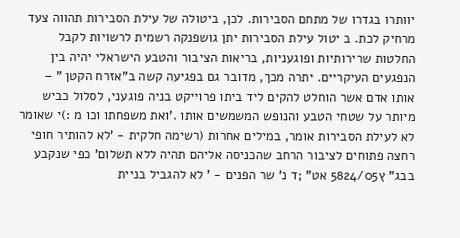יוותרו בגדרו של מתחם הסבירות. לכן, ביטולה של עילת הסבירות תהווה צעד מרחיק לכת. ב יטול עילת הסבירות יתן גושפנקה רשמית לרשויות לקבל החלטות שרירותיות ופוגעניות, בריאות הציבור והטבע הישראלי יהיה בין הנפגעים העיקריים. יתרה מכך, מדובר גם בפגיעה קשה ב"אזרח הקטן " – אותו אדם אשר הוחלט להקים ליד ביתו פרוייקט בניה פוגעני, לסלול כביש מיותר על שטחי הטבע והנופש המשמשים אותו .'ואת משפחתו וכו מ :)י שאומר לא לעילת הסבירות אומר, במילים אחרות (רשימה חלקית - 'לא להותיר חופי רחצה פתוחים לציבור הרחב שהכניסה אליהם תהיה ללא תשלום' כפי שנקבע בבג" ץ5824/05 אט" ;ד נ' שר הפנים - ' לא להגביל בניית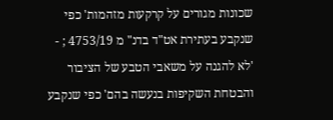שכונות מגורים על קרקעות מזהמות' כפי שנקבע בעתירת אט"ד בדנ" מ 4753/19 ; - 'לא להגנה על משאבי הטבע של הציבור והבטחת השקיפות בנעשה בהם' כפי שנקבע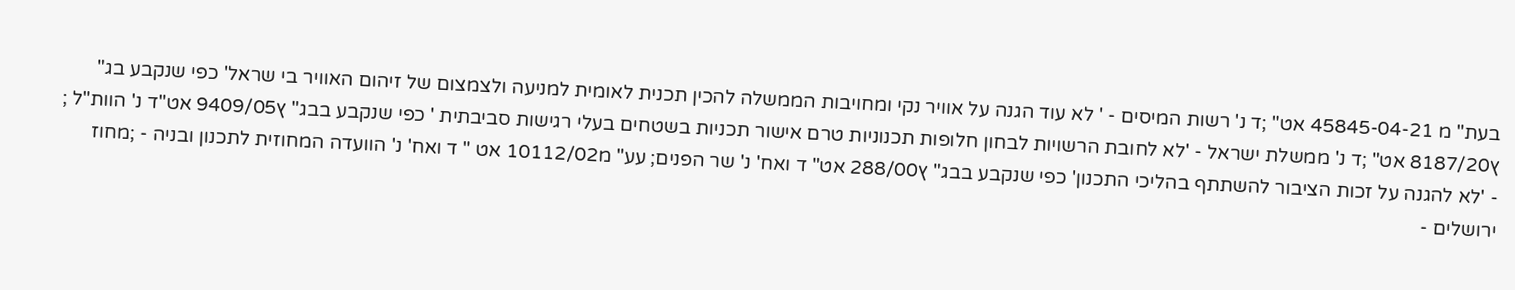בעת" מ 45845-04-21 אט" ;ד נ' רשות המיסים - ' לא עוד הגנה על אוויר נקי ומחויבות הממשלה להכין תכנית לאומית למניעה ולצמצום של זיהום האוויר בי שראל' כפי שנקבע בג" ץ8187/20 אט" ;ד נ' ממשלת ישראל - 'לא לחובת הרשויות לבחון חלופות תכנוניות טרם אישור תכניות בשטחים בעלי רגישות סביבתית ' כפי שנקבע בבג" ץ9409/05 אט"ד נ' הוות"ל ; - 'לא להגנה על זכות הציבור להשתתף בהליכי התכנון' כפי שנקבע בבג" ץ288/00 אט" ד ואח' נ' שר הפנים; עע" מ10112/02 אט " ד ואח' נ' הוועדה המחוזית לתכנון ובניה - ;מחוז ירושלים -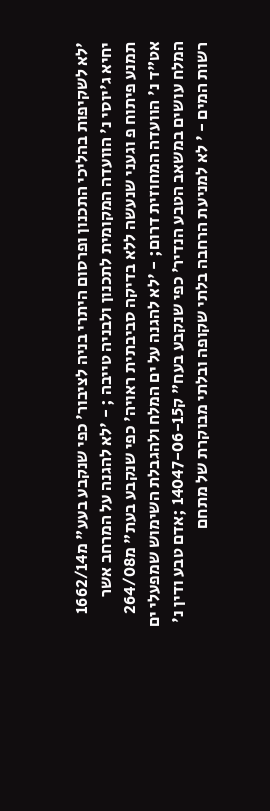'לא לשקיפות בהליכי התכנון ופרסום היתרי בניה לציבור' כפי שנקבע בעע" מ1662/14 יחיא ג'יוסי נ' הוועדה המקומית לתכנון ולבניה טייבה ; - 'לא להגנה על המרחב אשר תמנע פיתוח פ וגעני שנעשה ללא בדיקה סביבתית ראויה' כפי שנקבע בעת" מ264/08 אט"ד נ' הוועדה המחוזית דרום; - 'לא להגנה על ים המלח ולהגבלת השימוש שמפעלי ים המלח עושים במשאב הטבע הנדיר' כפי שנקבע בעח" ק14047-06-15 ;אדם טבע ודין נ' רשות המים - ' לא למניעת הרחבה בלתי שקופה ובלתי מבוקרת של מתחם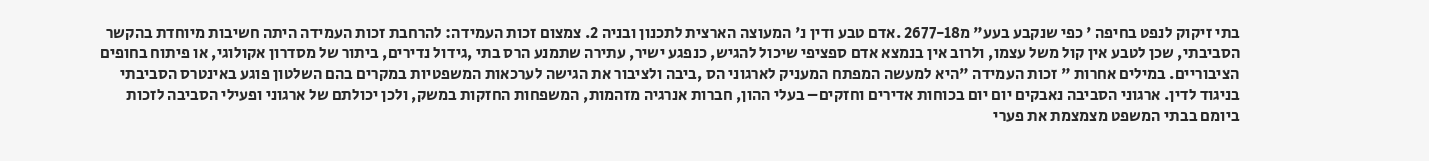בתי זיקוק לנפט בחיפה ' כפי שנקבע בעע" מ2677-18 .אדם טבע ודין נ' המעוצה הארצית לתכנון ובניה 2. צמצום זכות העמידה: להרחבת זכות העמידה היתה חשיבות מיוחדת בהקשר הסביבתי, שכן לטבע אין קול משל עצמו, ולרוב אין בנמצא אדם ספציפי שיכול להגיש, כנפגע ישיר, עתירה שתמנע הרס בתי ,גידול נדירים, ביתור של מסדרון אקולוגי, או פיתוח בחופים הציבוריים. במילים אחרות " זכות העמידה "היא למעשה המפתח המעניק לארגוני הס ,ביבה ולציבור את הגישה לערכאות המשפטיות במקרים בהם השלטון פוגע באינטרס הסביבתי בניגוד לדין. ארגוני הסביבה נאבקים יום יום בכוחות אדירים וחזקים– בעלי ההון, חברות אנרגיה מזהמות, המשפחות החזקות במשק, ולכן יכולתם של ארגוני ופעילי הסביבה לזכות ביומם בבתי המשפט מצמצמת את פערי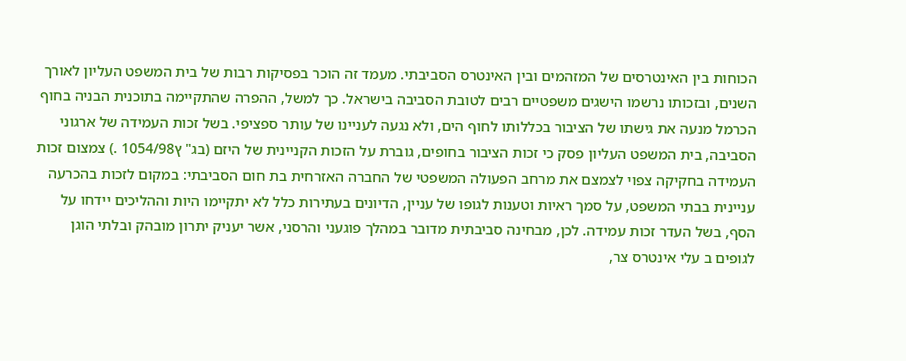הכוחות בין האינטרסים של המזהמים ובין האינטרס הסביבתי. מעמד זה הוכר בפסיקות רבות של בית המשפט העליון לאורך השנים, ובזכותו נרשמו הישגים משפטיים רבים לטובת הסביבה בישראל. כך למשל, ההפרה שהתקיימה בתוכנית הבניה בחוף הכרמל מנעה את גישתו של הציבור בכללותו לחוף הים, ולא נגעה לעניינו של עותר ספציפי. בשל זכות העמידה של ארגוני הסביבה, בית המשפט העליון פסק כי זכות הציבור בחופים, גוברת על הזכות הקניינית של היזם (בג" ץ1054/98 .) צמצום זכות העמידה בחקיקה צפוי לצמצם את מרחב הפעולה המשפטי של החברה האזרחית בת חום הסביבתי: במקום לזכות בהכרעה עניינית בבתי המשפט, על סמך ראיות וטענות לגופו של עניין, הדיונים בעתירות כלל לא יתקיימו היות וההליכים יידחו על הסף, בשל העדר זכות עמידה. לכן, מבחינה סביבתית מדובר במהלך פוגעני והרסני, אשר יעניק יתרון מובהק ובלתי הוגן לגופים ב עלי אינטרס צר,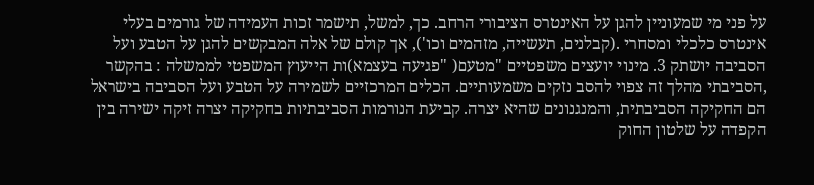על פני מי שמעוניין להגן על האינטרס הציבורי הרחב. כך, למשל, תישמר זכות העמידה של גורמים בעלי אינטרס כלכלי ומסחרי .(קבלנים, תעשייה, מזהמים וכו'), אך קולם של אלה המבקשים להגן על הטבע ועל הסביבה יושתק 3. מינוי יועצים משפטיים "מטעם( "פגיעה בעצמא)ות הייעוץ המשפטי לממשלה : בהקשר ,הסביבתי מהלך זה צפוי להסב נזקים משמעותיים. הכלים המרכזיים לשמירה על הטבע ועל הסביבה בישראל הם החקיקה הסביבתית, והמנגנונים שהיא יצרה. קביעת הנורמות הסביבתיות בחקיקה יצרה זיקה ישירה בין הקפדה על שלטון החוק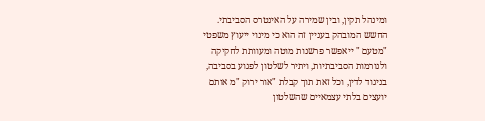ומינהל תקין, ובין שמירה על האינטרס הסביבתי. החשש המובהק בעניין זה הוא כי מינוי ייעוץ משפטי "מטעם " ייאפשר פרשנות מוטה ומעוותת לחקיקה ולנורמות הסביבתיות, ויתיר לשלטון לפגוע בסביבה, בניגוד לדין, וכל זאת תוך קבלת "אור ירוק "מ אותם יועצים בלתי עצמאיים שהשלטון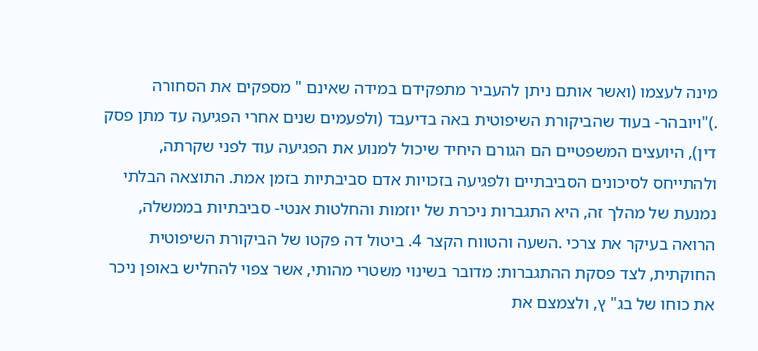מינה לעצמו (ואשר אותם ניתן להעביר מתפקידם במידה שאינם " מספקים את הסחורה .)"ויובהר- בעוד שהביקורת השיפוטית באה בדיעבד (ולפעמים שנים אחרי הפגיעה עד מתן פסק דין), היועצים המשפטיים הם הגורם היחיד שיכול למנוע את הפגיעה עוד לפני שקרתה, ולהתייחס לסיכונים הסביבתיים ולפגיעה בזכויות אדם סביבתיות בזמן אמת. התוצאה הבלתי נמנעת של מהלך זה, היא התגברות ניכרת של יוזמות והחלטות אנטי- סביבתיות בממשלה, הרואה בעיקר את צרכי .השעה והטווח הקצר 4. ביטול דה פקטו של הביקורת השיפוטית החוקתית, לצד פסקת ההתגברות: מדובר בשינוי משטרי מהותי, אשר צפוי להחליש באופן ניכר את כוחו של בג" ץ, ולצמצם את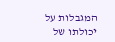המגבלות על יכולתו של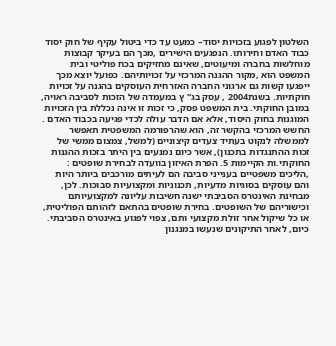השלטון לפגוע בזכויות יסוד– כמעט עד כדי ביטול עקיף של חוק יסוד כבוד האדם וחירותו. הנפגעים הישירים ,מכך הם בעיקר קבוצות מוחלשות בחברה ומיעוטים, שאינם מחזיקים בכח פוליטי ובית המשפט הוא ,מקור ההגנה המרכזי על זכויותיהם. כפועל יוצא מכך ייפגעו קשות גם ארגוני החברה האזרחית העוסקים בהגנה על זכויות חוקתיות. בשנת2004 , עסק בג" ץ במעמדה של הזכות לסביבה ראויה, במובן החוקתי. בית המשפט פסק, כי זכות זו אינה נכללת בין הזכויות המוגנות בחוק היסוד, אלא אם הדבר עולה לכדי פגיעה בכבוד האדם . החשש המרכזי בהקשר זה, הוא שהרפורמה המשפטית תאפשר לממשלה לנקוט בעתיד צעדים קיצוניים (למשל, צמצום ממשי של זכות ההתנגדות בתכנון), אשר כיום נמנעים בין היתר בזכות ההגנות החוקתי.ות הקיימות 5. הפרת האיזון בוועדה לבחירת שופטים : ,הליכים משפטיים בענייני סביבה הם לעיתים מורכבים ביותר היות והם עוסקים בסוגיות מדעיות, תכנוניות ומקצועיות סבוכות. לכן, מבחינת האינטרס הסביבתי ישנה חשיבות עליונה למקצועיותם וכישוריהם של השופטים. בחירת שופטים בהתאם לזהותם הפוליטית, או כל שיקול אחר זולת מקצועי ותם, צפוי לפגוע באינטרס הסביבתי. כיום, לאחר התיקונים שנעשו במנגנון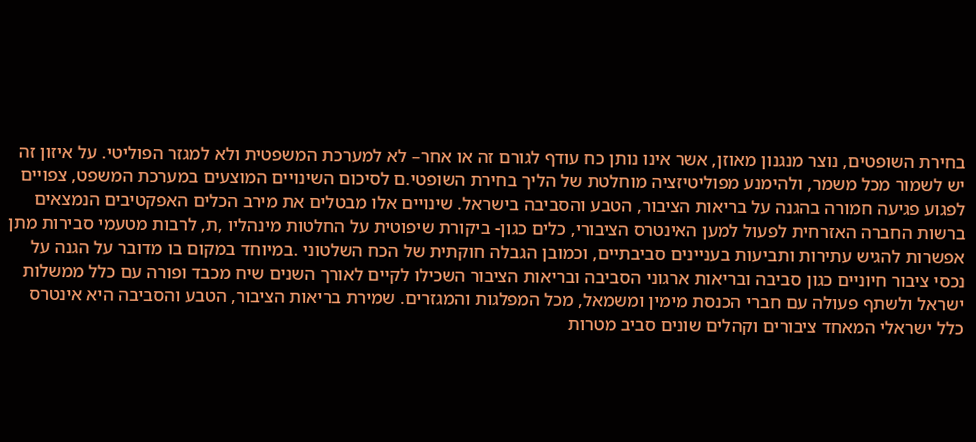בחירת השופטים, נוצר מנגנון מאוזן, אשר אינו נותן כח עודף לגורם זה או אחר– לא למערכת המשפטית ולא למגזר הפוליטי. על איזון זה יש לשמור מכל משמר, ולהימנע מפוליטיזציה מוחלטת של הליך בחירת השופטי.ם לסיכום השינויים המוצעים במערכת המשפט, צפויים לפגוע פגיעה חמורה בהגנה על בריאות הציבור, הטבע והסביבה בישראל. שינויים אלו מבטלים את מירב הכלים האפקטיבים הנמצאים ברשות החברה האזרחית לפעול למען האינטרס הציבורי, כלים כגון- ביקורת שיפוטית על החלטות מינהליו ,ת, לרבות מטעמי סבירות מתן אפשרות להגיש עתירות ותביעות בעניינים סביבתיים, וכמובן הגבלה חוקתית של הכח השלטוני .במיוחד במקום בו מדובר על הגנה על נכסי ציבור חיוניים כגון סביבה ובריאות ארגוני הסביבה ובריאות הציבור השכילו לקיים לאורך השנים שיח מכבד ופורה עם כלל ממשלות ישראל ולשתף פעולה עם חברי הכנסת מימין ומשמאל, מכל המפלגות והמגזרים. שמירת בריאות הציבור, הטבע והסביבה היא אינטרס כלל ישראלי המאחד ציבורים וקהלים שונים סביב מטרות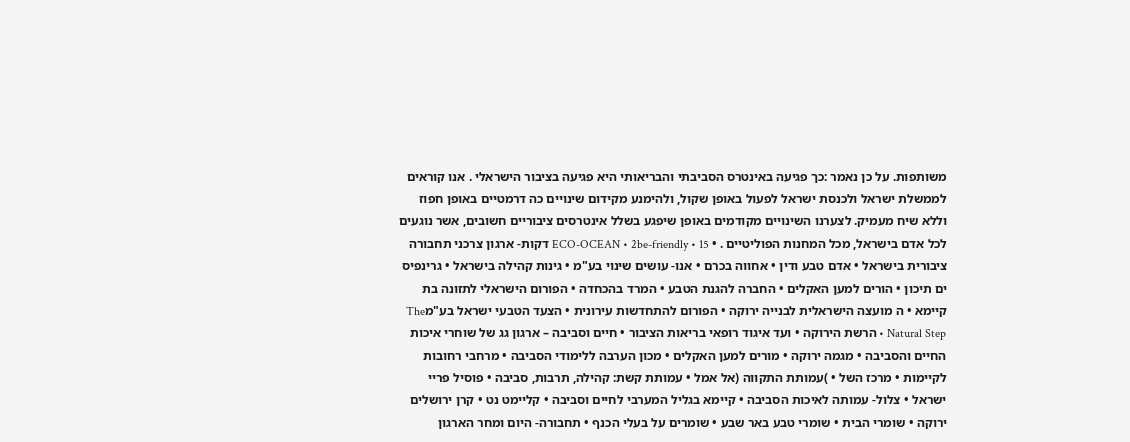משותפות. על כן נאמר :כך פגיעה באינטרס הסביבתי והבריאותי היא פגיעה בציבור הישראלי . אנו קוראים לממשלת ישראל ולכנסת ישראל לפעול באופן שקול, ולהימנע מקידום שינויים כה דרמטיים באופן חפוז וללא שיח מעמיק. לצערנו השינויים מקודמים באופן שיפגע בשלל אינטרסים ציבוריים חשובים, אשר נוגעים לכל אדם בישראל, מכל המחנות הפוליטיים . • ECO-OCEAN • 2be-friendly • 15 דקות- ארגון צרכני תחבורה ציבורית בישראל • אדם טבע ודין • אחווה בכרם • אנו- עושים שינוי בע"מ • גינות קהילה בישראל • גרינפיס ים תיכון • הורים למען האקלים • החברה להגנת הטבע • המרד בהכחדה • הפורום הישראלי לתזונה בת קיימא • ה מועצה הישראלית לבנייה ירוקה • הפורום להתחדשות עירונית • הצעד הטבעי ישראל בע"מThe Natural Step • הרשת הירוקה • ועד איגוד רופאי בריאות הציבור • חיים וסביבה – ארגון גג של שוחרי איכות החיים והסביבה • מגמה ירוקה • מורים למען האקלים • מכון הערבה ללימודי הסביבה • מרחבי רחובות לקיימות • מרכז השל • )עמותת התקווה (אל אמל • עמותת קשת: קהילה, תרבות, סביבה • פוסיל פריי ישראל • צלול- עמותה לאיכות הסביבה • קיימא בגליל המערבי לחיים וסביבה • קליימט נט • קרן ירושלים ירוקה • שומרי הבית • שומרי טבע באר שבע • שומרים על בעלי הכנף • תחבורה- היום ומחר הארגון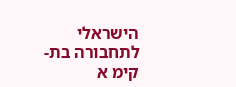הישראלי לתחבורה בת-קימ א